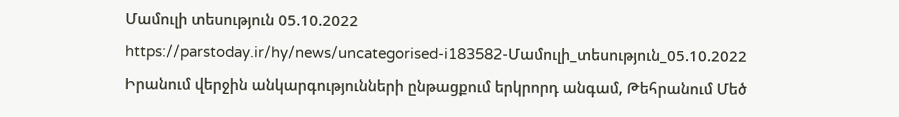Մամուլի տեսություն 05.10.2022
https://parstoday.ir/hy/news/uncategorised-i183582-Մամուլի_տեսություն_05.10.2022
Իրանում վերջին անկարգությունների ընթացքում երկրորդ անգամ, Թեհրանում Մեծ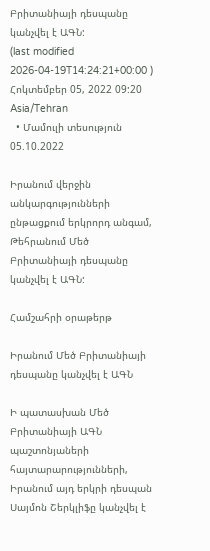Բրիտանիայի դեսպանը կանչվել է ԱԳՆ:
(last modified 2026-04-19T14:24:21+00:00 )
Հոկտեմբեր 05, 2022 09:20 Asia/Tehran
  • Մամուլի տեսություն 05.10.2022

Իրանում վերջին անկարգությունների ընթացքում երկրորդ անգամ, Թեհրանում Մեծ Բրիտանիայի դեսպանը կանչվել է ԱԳՆ:

Համշահրի օրաթերթ

Իրանում Մեծ Բրիտանիայի դեսպանը կանչվել է ԱԳՆ

Ի պատասխան Մեծ Բրիտանիայի ԱԳՆ պաշտոնյաների հայտարարությունների, Իրանում այդ երկրի դեսպան Սայմոն Շերկլիֆը կանչվել է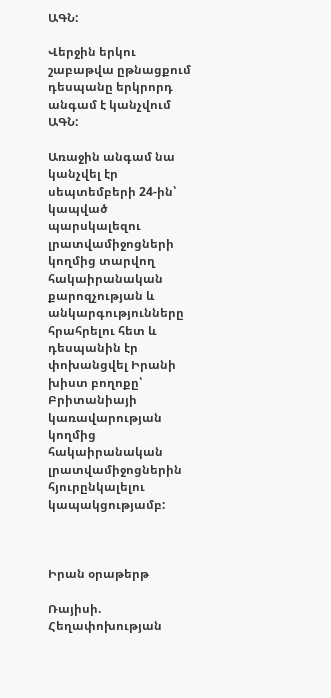ԱԳՆ:

Վերջին երկու շաբաթվա ըթնացքում դեսպանը երկրորդ անգամ է կանչվում ԱԳՆ:

Առաջին անգամ նա կանչվել էր սեպտեմբերի 24-ին՝ կապված պարսկալեզու լրատվամիջոցների կողմից տարվող հակաիրանական քարոզչության և անկարգությունները հրահրելու հետ և դեսպանին էր փոխանցվել Իրանի խիստ բողոքը՝ Բրիտանիայի կառավարության կողմից հակաիրանական լրատվամիջոցներին հյուրընկալելու կապակցությամբ:



Իրան օրաթերթ

Ռայիսի. Հեղափոխության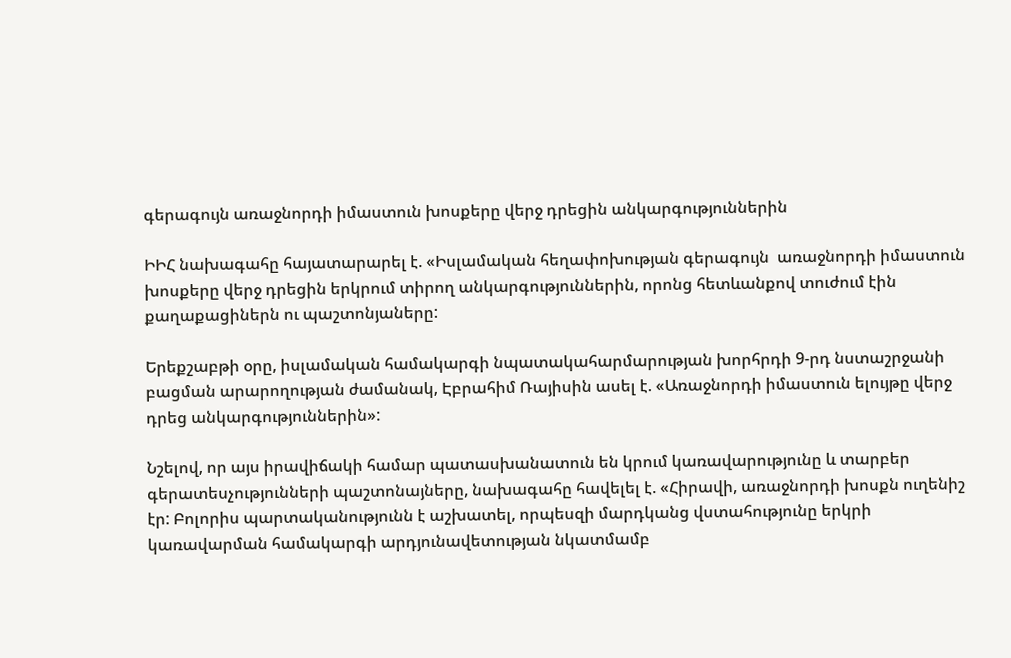գերագույն առաջնորդի իմաստուն խոսքերը վերջ դրեցին անկարգություններին

ԻԻՀ նախագահը հայատարարել է. «Իսլամական հեղափոխության գերագույն  առաջնորդի իմաստուն խոսքերը վերջ դրեցին երկրում տիրող անկարգություններին, որոնց հետևանքով տուժում էին քաղաքացիներն ու պաշտոնյաները:

Երեքշաբթի օրը, իսլամական համակարգի նպատակահարմարության խորհրդի 9-րդ նստաշրջանի բացման արարողության ժամանակ, Էբրահիմ Ռայիսին ասել է. «Առաջնորդի իմաստուն ելույթը վերջ դրեց անկարգություններին»:

Նշելով, որ այս իրավիճակի համար պատասխանատուն են կրում կառավարությունը և տարբեր գերատեսչությունների պաշտոնայները, նախագահը հավելել է. «Հիրավի, առաջնորդի խոսքն ուղենիշ էր: Բոլորիս պարտականությունն է աշխատել, որպեսզի մարդկանց վստահությունը երկրի կառավարման համակարգի արդյունավետության նկատմամբ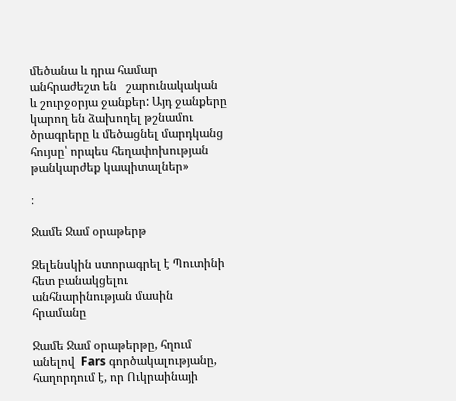մեծանա և դրա համար անհրաժեշտ են   շարունակական և շուրջօրյա ջանքեր: Այդ ջանքերը կարող են ձախողել թշնամու ծրագրերը և մեծացնել մարդկանց հույսը՝ որպես հեղափոխության թանկարժեք կապիտալներ»

։

Ջամե Ջամ օրաթերթ

Զելենսկին ստորագրել է Պուտինի հետ բանակցելու անհնարինության մասին հրամանը

Ջամե Ջամ օրաթերթը, հղում անելով  Fars գործակալությանը, հաղորդում է, որ Ուկրաինայի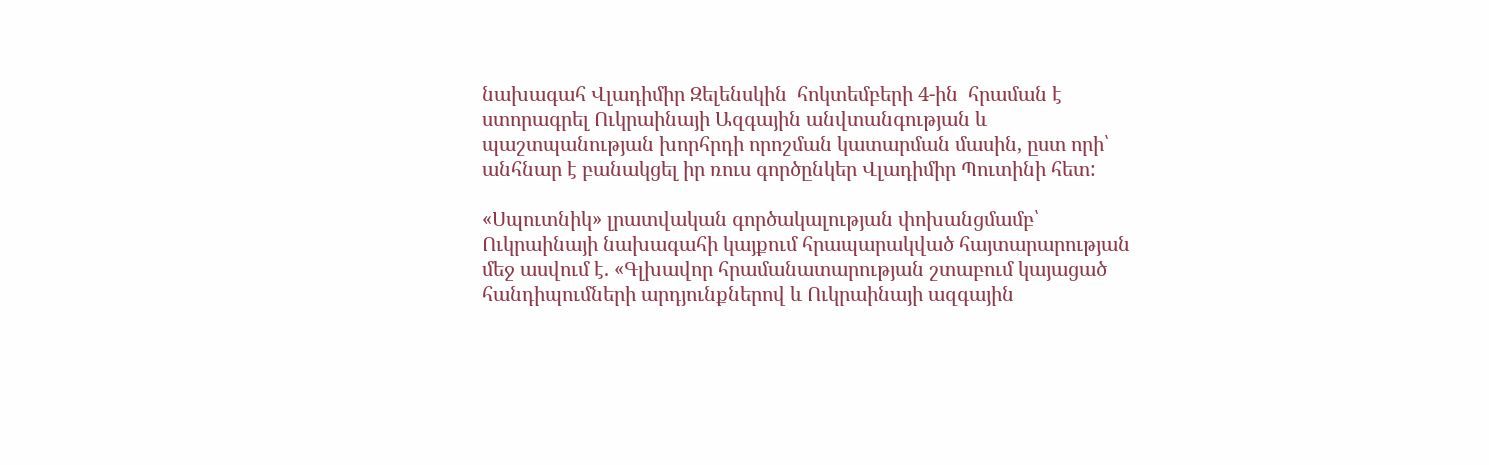նախագահ Վլադիմիր Զելենսկին  հոկտեմբերի 4-ին  հրաման է ստորագրել Ուկրաինայի Ազգային անվտանգության և պաշտպանության խորհրդի որոշման կատարման մասին, ըստ որի՝ անհնար է բանակցել իր ռուս գործընկեր Վլադիմիր Պուտինի հետ:

«Սպուտնիկ» լրատվական գործակալության փոխանցմամբ՝ Ուկրաինայի նախագահի կայքում հրապարակված հայտարարության մեջ ասվում է. «Գլխավոր հրամանատարության շտաբում կայացած հանդիպումների արդյունքներով և Ուկրաինայի ազգային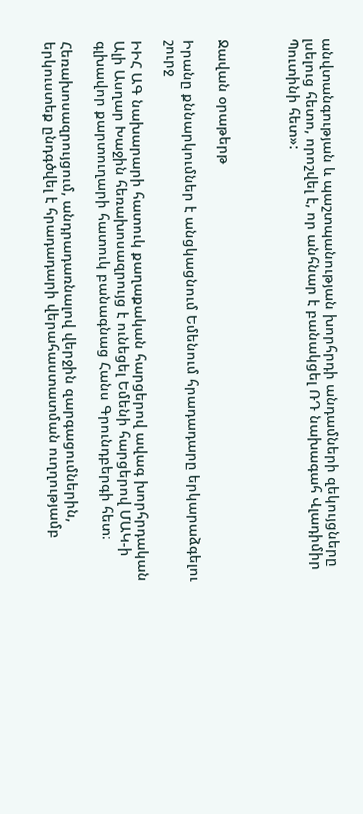անվտանգության և պաշտպանության խորհրդի անդամների զեկույցները լսելուց հետո, որոշվել է, որ անհնար է բանակցել ՌԴ նախագահ Վլադիմիր Պուտինի հետ»:



Ջավան օրաթերթ

Իրանը քննարկումներ է անցկացնում Եմենում հրադադարը երկարաձգելու շուրջ

ԻԻՀ ԱԳ նախարարի հատուկ քաղաքական հարցերով ավագ խորհրդական Ալի Ասղար Խաջին հեռախոսազրույց է ունեցել Եմենի հարցերով ՄԱԿ-ի գլխավոր քարտուղարի հատուկ բանագնաց Հանս Գրունդբերգի հետ։

Հեռախոսազրույցում, անդրադառնալով վերջին զարգացումներին, երկուստեք ընդգծվել է հրադադարի վերահաստատման ուղղությամբ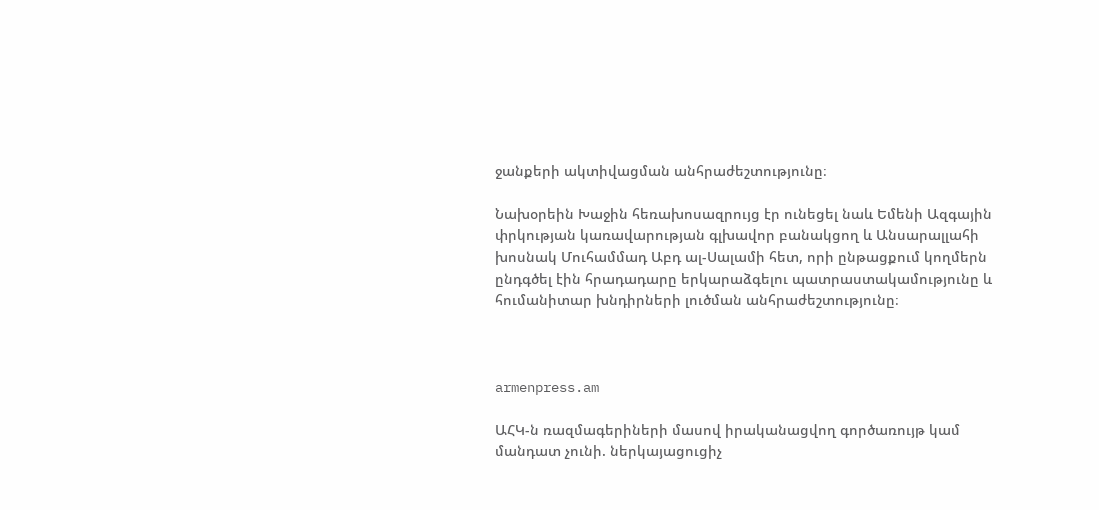ջանքերի ակտիվացման անհրաժեշտությունը։

Նախօրեին Խաջին հեռախոսազրույց էր ունեցել նաև Եմենի Ազգային փրկության կառավարության գլխավոր բանակցող և Անսարալլահի խոսնակ Մուհամմադ Աբդ ալ-Սալամի հետ, որի ընթացքում կողմերն ընդգծել էին հրադադարը երկարաձգելու պատրաստակամությունը և հումանիտար խնդիրների լուծման անհրաժեշտությունը։



armenpress.am

ԱՀԿ-ն ռազմագերիների մասով իրականացվող գործառույթ կամ մանդատ չունի. ներկայացուցիչ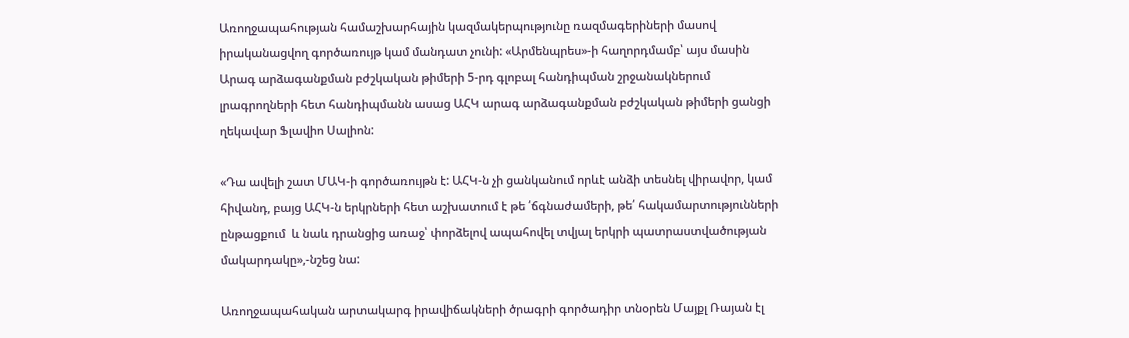Առողջապահության համաշխարհային կազմակերպությունը ռազմագերիների մասով իրականացվող գործառույթ կամ մանդատ չունի: «Արմենպրես»-ի հաղորդմամբ՝ այս մասին Արագ արձագանքման բժշկական թիմերի 5-րդ գլոբալ հանդիպման շրջանակներում լրագրողների հետ հանդիպմանն ասաց ԱՀԿ արագ արձագանքման բժշկական թիմերի ցանցի ղեկավար Ֆլավիո Սալիոն:

«Դա ավելի շատ ՄԱԿ-ի գործառույթն է: ԱՀԿ-ն չի ցանկանում որևէ անձի տեսնել վիրավոր, կամ հիվանդ, բայց ԱՀԿ-ն երկրների հետ աշխատում է թե ՛ճգնաժամերի, թե՛ հակամարտությունների ընթացքում  և նաև դրանցից առաջ՝ փորձելով ապահովել տվյալ երկրի պատրաստվածության մակարդակը»,-նշեց նա:

Առողջապահական արտակարգ իրավիճակների ծրագրի գործադիր տնօրեն Մայքլ Ռայան էլ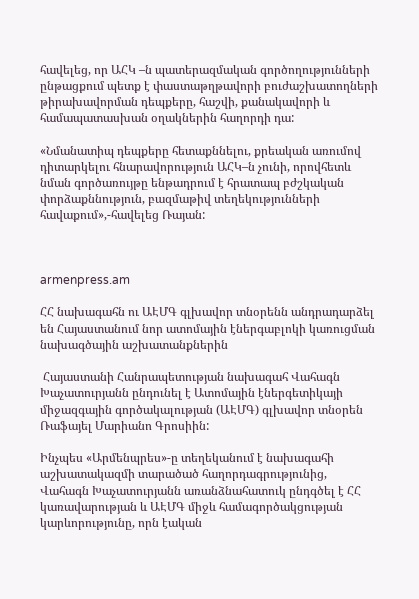հավելեց, որ ԱՀԿ –ն պատերազմական գործողությունների ընթացքում պետք է փաստաթղթավորի բուժաշխատողների թիրախավորման դեպքերը, հաշվի, քանակավորի և համապատասխան օղակներին հաղորդի դա:

«Նմանատիպ դեպքերը հետաքննելու, քրեական առումով դիտարկելու հնարավորություն ԱՀԿ–ն չունի, որովհետև նման գործառույթը ենթադրում է հրատապ բժշկական փորձաքննություն, բազմաթիվ տեղեկությունների հավաքում»,-հավելեց Ռայան:



armenpress.am

ՀՀ նախագահն ու ԱԷՄԳ գլխավոր տնօրենն անդրադարձել են Հայաստանում նոր ատոմային էներգաբլոկի կառուցման նախագծային աշխատանքներին

 Հայաստանի Հանրապետության նախագահ Վահագն Խաչատուրյանն ընդունել է Ատոմային էներգետիկայի միջազգային գործակալության (ԱԷՄԳ) գլխավոր տնօրեն Ռաֆայել Մարիանո Գրոսիին:

Ինչպես «Արմենպրես»-ը տեղեկանում է նախագահի աշխատակազմի տարածած հաղորդագրությունից, Վահագն Խաչատուրյանն առանձնահատուկ ընդգծել է ՀՀ կառավարության և ԱԷՄԳ միջև համագործակցության կարևորությունը, որն էական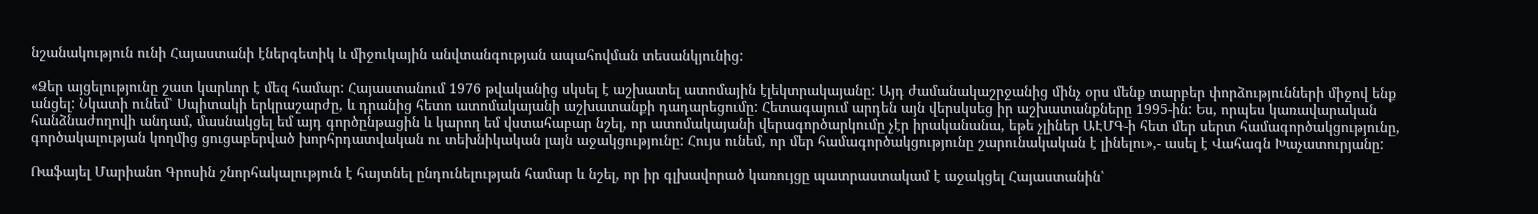նշանակություն ունի Հայաստանի էներգետիկ և միջուկային անվտանգության ապահովման տեսանկյունից:

«Ձեր այցելությունը շատ կարևոր է մեզ համար: Հայաստանում 1976 թվականից սկսել է աշխատել ատոմային էլեկտրակայանը: Այդ ժամանակաշրջանից մինչ օրս մենք տարբեր փորձությունների միջով ենք անցել: Նկատի ունեմ՝ Սպիտակի երկրաշարժը, և դրանից հետո ատոմակայանի աշխատանքի դադարեցումը: Հետագայում արդեն այն վերսկսեց իր աշխատանքները 1995-ին: Ես, որպես կառավարական հանձնաժողովի անդամ, մասնակցել եմ այդ գործընթացին և կարող եմ վստահաբար նշել, որ ատոմակայանի վերագործարկումը չէր իրականանա, եթե չլիներ ԱԷՄԳ-ի հետ մեր սերտ համագործակցությունը, գործակալության կողմից ցուցաբերված խորհրդատվական ու տեխնիկական լայն աջակցությունը: Հույս ունեմ, որ մեր համագործակցությունը շարունակական է լինելու»,- ասել է Վահագն Խաչատուրյանը:

Ռաֆայել Մարիանո Գրոսին շնորհակալություն է հայտնել ընդունելության համար և նշել, որ իր գլխավորած կառույցը պատրաստակամ է աջակցել Հայաստանին՝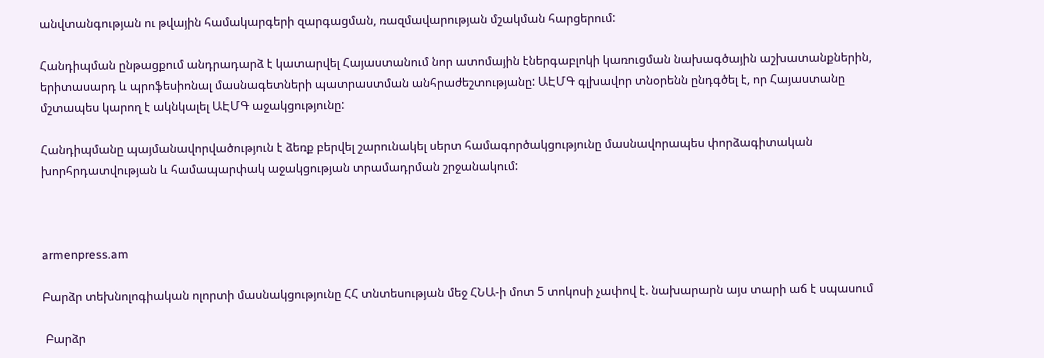անվտանգության ու թվային համակարգերի զարգացման, ռազմավարության մշակման հարցերում:

Հանդիպման ընթացքում անդրադարձ է կատարվել Հայաստանում նոր ատոմային էներգաբլոկի կառուցման նախագծային աշխատանքներին, երիտասարդ և պրոֆեսիոնալ մասնագետների պատրաստման անհրաժեշտությանը: ԱԷՄԳ գլխավոր տնօրենն ընդգծել է, որ Հայաստանը մշտապես կարող է ակնկալել ԱԷՄԳ աջակցությունը:

Հանդիպմանը պայմանավորվածություն է ձեռք բերվել շարունակել սերտ համագործակցությունը մասնավորապես փորձագիտական խորհրդատվության և համապարփակ աջակցության տրամադրման շրջանակում:



armenpress.am

Բարձր տեխնոլոգիական ոլորտի մասնակցությունը ՀՀ տնտեսության մեջ ՀՆԱ-ի մոտ 5 տոկոսի չափով է. նախարարն այս տարի աճ է սպասում

 Բարձր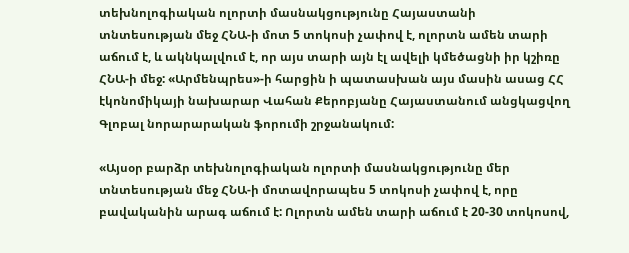տեխնոլոգիական ոլորտի մասնակցությունը Հայաստանի տնտեսության մեջ ՀՆԱ-ի մոտ 5 տոկոսի չափով է, ոլորտն ամեն տարի աճում է, և ակնկալվում է, որ այս տարի այն էլ ավելի կմեծացնի իր կշիռը ՀՆԱ-ի մեջ: «Արմենպրես»-ի հարցին ի պատասխան այս մասին ասաց ՀՀ էկոնոմիկայի նախարար Վահան Քերոբյանը Հայաստանում անցկացվող Գլոբալ նորարարական ֆորումի շրջանակում:

«Այսօր բարձր տեխնոլոգիական ոլորտի մասնակցությունը մեր տնտեսության մեջ ՀՆԱ-ի մոտավորապես 5 տոկոսի չափով է, որը բավականին արագ աճում է: Ոլորտն ամեն տարի աճում է 20-30 տոկոսով,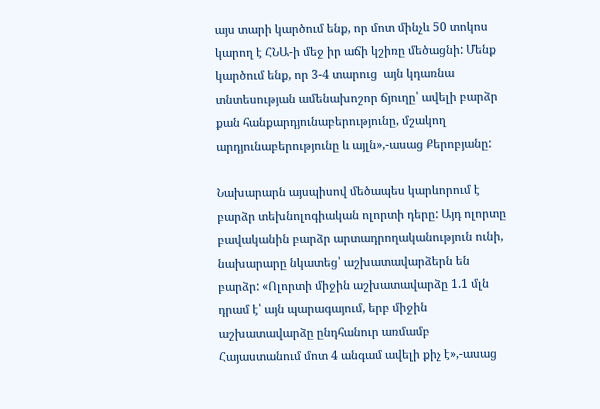այս տարի կարծում ենք, որ մոտ մինչև 50 տոկոս կարող է ՀՆԱ-ի մեջ իր աճի կշիռը մեծացնի: Մենք կարծում ենք, որ 3-4 տարուց  այն կդառնա տնտեսության ամենախոշոր ճյուղը՝ ավելի բարձր քան հանքարդյունաբերությունը, մշակող արդյունաբերությունը և այլն»,-ասաց Քերոբյանը:

Նախարարն այսպիսով մեծապես կարևորում է բարձր տեխնոլոգիական ոլորտի դերը: Այդ ոլորտը բավականին բարձր արտադրողականություն ունի, նախարարը նկատեց՝ աշխատավարձերն են բարձր: «Ոլորտի միջին աշխատավարձը 1.1 մլն դրամ է՝ այն պարագայում, երբ միջին աշխատավարձը ընդհանուր առմամբ Հայաստանում մոտ 4 անգամ ավելի քիչ է»,-ասաց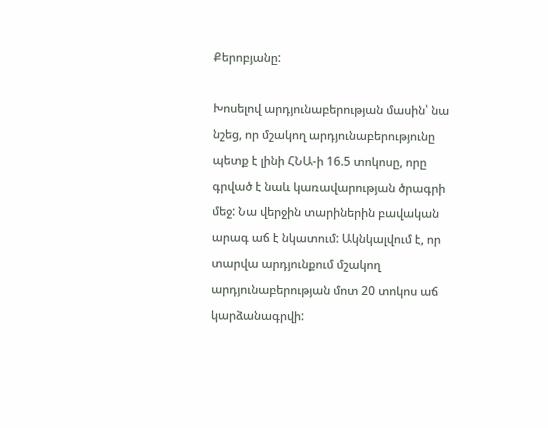Քերոբյանը:

Խոսելով արդյունաբերության մասին՝ նա նշեց, որ մշակող արդյունաբերությունը պետք է լինի ՀՆԱ-ի 16.5 տոկոսը, որը գրված է նաև կառավարության ծրագրի մեջ: Նա վերջին տարիներին բավական արագ աճ է նկատում: Ակնկալվում է, որ տարվա արդյունքում մշակող արդյունաբերության մոտ 20 տոկոս աճ կարձանագրվի: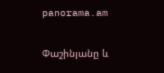panorama.am

Փաշինյանը և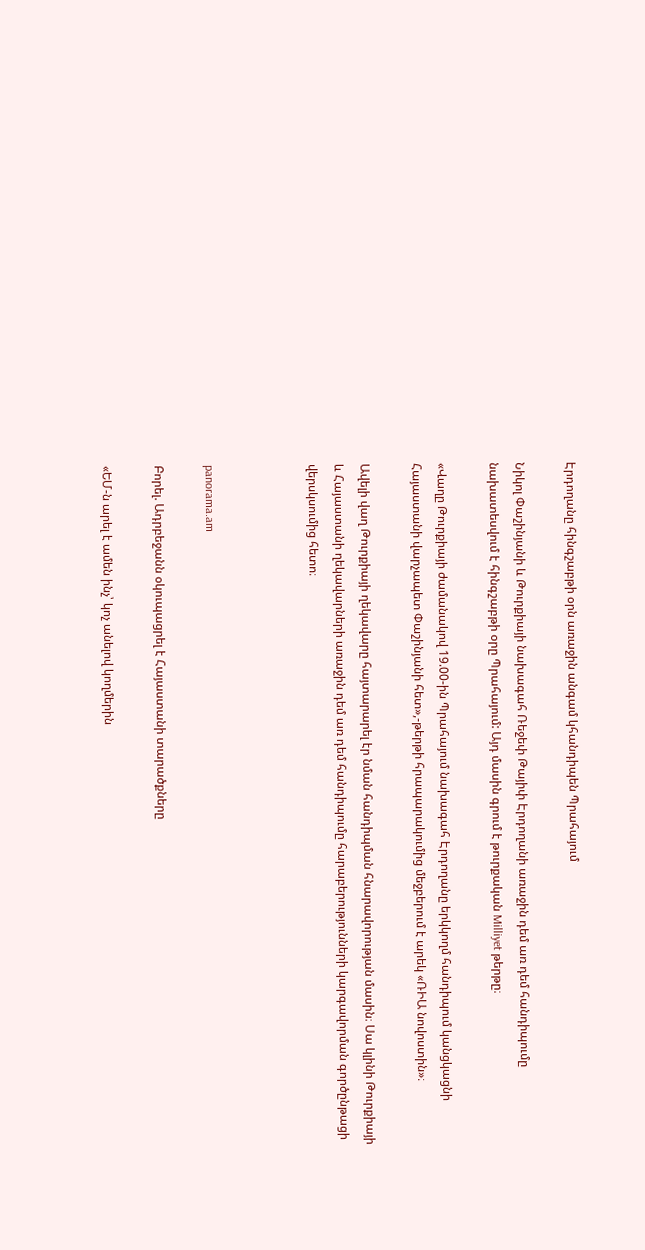Էրդողանը հինգշաբթի օրն առաջին անգամ կհանդիպեն Պրահայում

Նիկոլ Փաշինյանի և Թուրքիայի նախագահ Ռեջեփ Թայիփ Էրդողանի առաջին դեմ առ դեմ հանդիպումը նախատեսվում է հինգշաբթի օրը Պրահայում: Այդ մասին գրում է թուրքական Milliyet թերթը։

«Վաղը Թուրքիայի ժամանակով 19.00-ին Պրահայում նախագահ Էրդողանը երկկողմ հանդիպում կանցկացնի Հայաստանի վարչապետ Փաշինյանի հետ»,-թերթի հրապարակումից մեջբերում է արեկ «ՌԻԱ նովոստին»։

Ավելի վաղ Թուրքիայի ղեկավարը հայտարարել էր նման հանդիպման հնարավորության մասին։ Սա կլինի Թուրքիայի և Հայաստանի ղեկավարների առաջին դեմ առ դեմ հանդիպումը հարաբերությունների կարգավորման գործընթացի վերսկսումից հետո։



panorama.am

Բորել. Ադրբեջանն օկուպացրել է Հայաստանի տարածքները

«ԵՄ-ն արել է ամեն ինչ՝ կոչ անելով կողմերին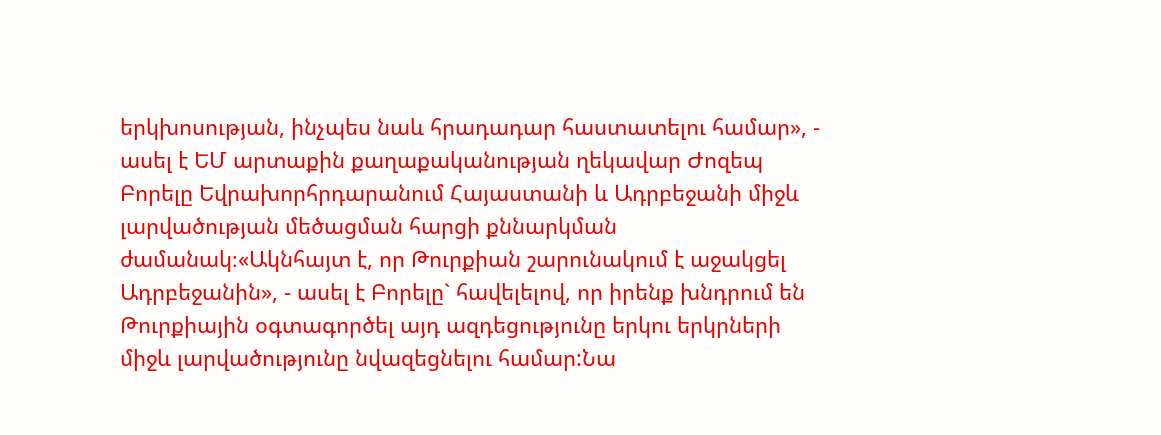երկխոսության, ինչպես նաև հրադադար հաստատելու համար», - ասել է ԵՄ արտաքին քաղաքականության ղեկավար Ժոզեպ Բորելը Եվրախորհրդարանում Հայաստանի և Ադրբեջանի միջև լարվածության մեծացման հարցի քննարկման ժամանակ։«Ակնհայտ է, որ Թուրքիան շարունակում է աջակցել Ադրբեջանին», - ասել է Բորելը` հավելելով, որ իրենք խնդրում են Թուրքիային օգտագործել այդ ազդեցությունը երկու երկրների միջև լարվածությունը նվազեցնելու համար:Նա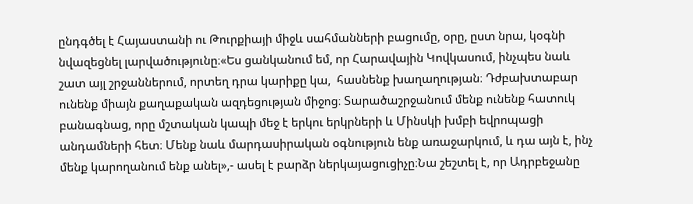ընդգծել է Հայաստանի ու Թուրքիայի միջև սահմանների բացումը, օրը, ըստ նրա, կօգնի նվազեցնել լարվածությունը։«Ես ցանկանում եմ, որ Հարավային Կովկասում, ինչպես նաև շատ այլ շրջաններում, որտեղ դրա կարիքը կա,  հասնենք խաղաղության։ Դժբախտաբար ունենք միայն քաղաքական ազդեցության միջոց։ Տարածաշրջանում մենք ունենք հատուկ բանագնաց, որը մշտական կապի մեջ է երկու երկրների և Մինսկի խմբի եվրոպացի անդամների հետ։ Մենք նաև մարդասիրական օգնություն ենք առաջարկում, և դա այն է, ինչ մենք կարողանում ենք անել»,- ասել է բարձր ներկայացուցիչը։Նա շեշտել է, որ Ադրբեջանը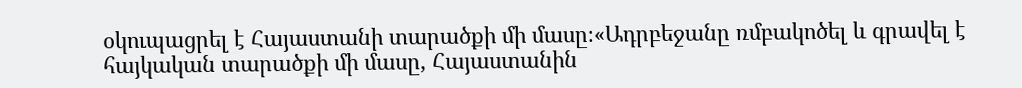օկուպացրել է Հայաստանի տարածքի մի մասը։«Ադրբեջանը ռմբակոծել և գրավել է հայկական տարածքի մի մասը, Հայաստանին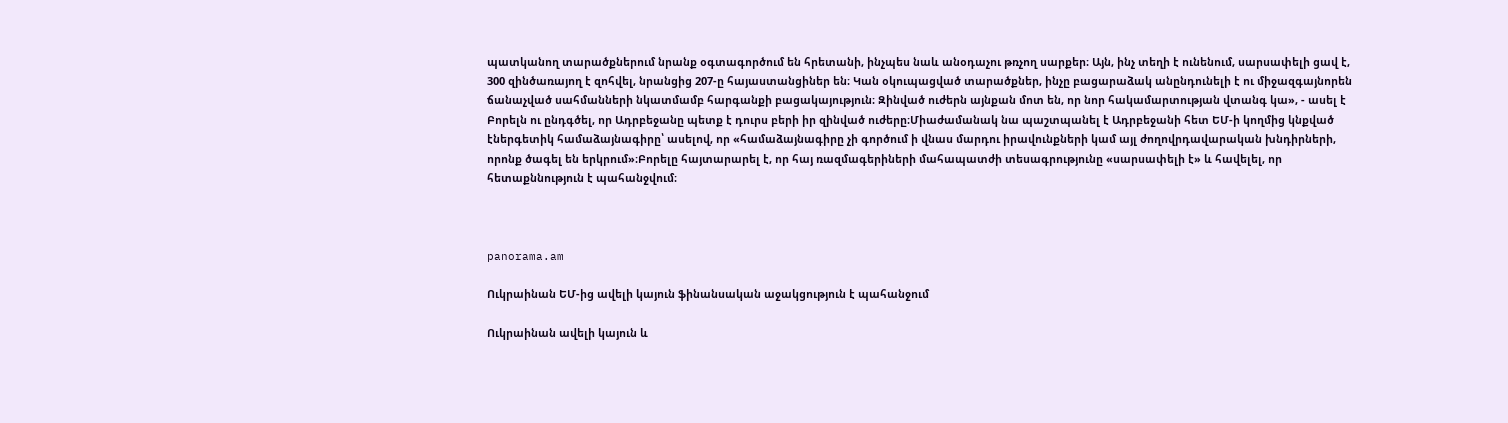պատկանող տարածքներում նրանք օգտագործում են հրետանի, ինչպես նաև անօդաչու թռչող սարքեր։ Այն, ինչ տեղի է ունենում, սարսափելի ցավ է, 300 զինծառայող է զոհվել, նրանցից 207-ը հայաստանցիներ են։ Կան օկուպացված տարածքներ, ինչը բացարաձակ անընդունելի է ու միջազգայնորեն ճանաչված սահմանների նկատմամբ հարգանքի բացակայություն։ Զինված ուժերն այնքան մոտ են, որ նոր հակամարտության վտանգ կա», - ասել է Բորելն ու ընդգծել, որ Ադրբեջանը պետք է դուրս բերի իր զինված ուժերը։Միաժամանակ նա պաշտպանել է Ադրբեջանի հետ ԵՄ-ի կողմից կնքված էներգետիկ համաձայնագիրը՝ ասելով, որ «համաձայնագիրը չի գործում ի վնաս մարդու իրավունքների կամ այլ ժողովրդավարական խնդիրների, որոնք ծագել են երկրում»։Բորելը հայտարարել է, որ հայ ռազմագերիների մահապատժի տեսագրությունը «սարսափելի է» և հավելել, որ հետաքննություն է պահանջվում։



panorama.am

Ուկրաինան ԵՄ-ից ավելի կայուն ֆինանսական աջակցություն է պահանջում

Ուկրաինան ավելի կայուն և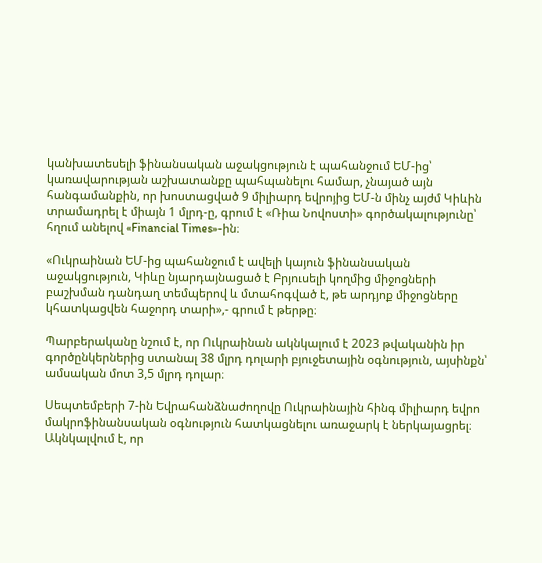կանխատեսելի ֆինանսական աջակցություն է պահանջում ԵՄ-ից՝ կառավարության աշխատանքը պահպանելու համար, չնայած այն հանգամանքին, որ խոստացված 9 միլիարդ եվրոյից ԵՄ-ն մինչ այժմ Կիևին տրամադրել է միայն 1 մլրդ-ը, գրում է «Ռիա Նովոստի» գործակալությունը՝ հղում անելով «Financial Times»-ին։

«Ուկրաինան ԵՄ-ից պահանջում է ավելի կայուն ֆինանսական աջակցություն, Կիևը նյարդայնացած է Բրյուսելի կողմից միջոցների բաշխման դանդաղ տեմպերով և մտահոգված է, թե արդյոք միջոցները կհատկացվեն հաջորդ տարի»,- գրում է թերթը։

Պարբերականը նշում է, որ Ուկրաինան ակնկալում է 2023 թվականին իր գործընկերներից ստանալ 38 մլրդ դոլարի բյուջետային օգնություն, այսինքն՝ ամսական մոտ 3,5 մլրդ դոլար։

Սեպտեմբերի 7-ին Եվրահանձնաժողովը Ուկրաինային հինգ միլիարդ եվրո մակրոֆինանսական օգնություն հատկացնելու առաջարկ է ներկայացրել։ Ակնկալվում է, որ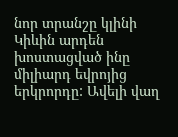նոր տրանշը կլինի Կիևին արդեն խոստացված ինը միլիարդ եվրոյից երկրորդը: Ավելի վաղ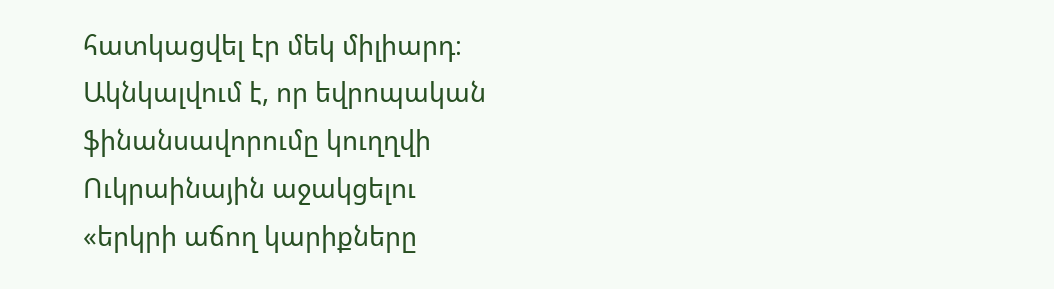հատկացվել էր մեկ միլիարդ։ Ակնկալվում է, որ եվրոպական ֆինանսավորումը կուղղվի Ուկրաինային աջակցելու «երկրի աճող կարիքները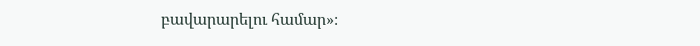բավարարելու համար»։